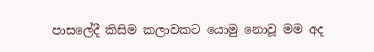පාසලේදී කිසිම කලාවකට යොමු නොවූ මම අද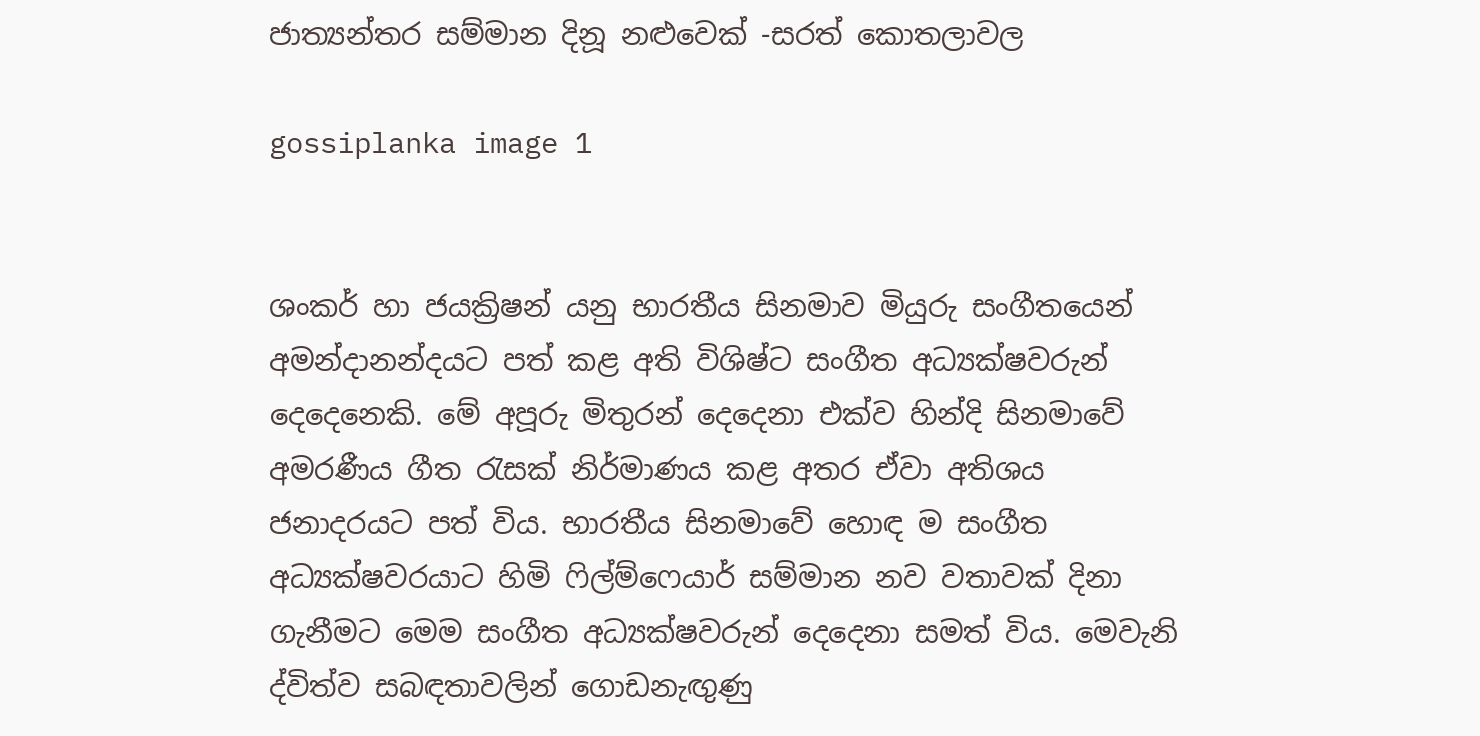ජාත්‍යන්තර සම්මාන දිනූ නළුවෙක් -සරත් කොතලාවල

gossiplanka image 1


ශංකර් හා ජයක්‍රිෂන් යනු භාරතීය සිනමාව මියුරු සංගීතයෙන් අමන්දානන්දයට පත් කළ අති විශිෂ්ට සංගීත අධ්‍යක්ෂවරුන් දෙදෙනෙකි. මේ අපූරු මිතුරන් දෙදෙනා එක්ව හින්දි සිනමාවේ අමරණීය ගීත රැසක් නිර්මාණය කළ අතර ඒවා අතිශය ජනාදරයට පත් විය. භාරතීය සිනමාවේ හොඳ ම සංගීත අධ්‍යක්ෂවරයාට හිමි ෆිල්ම්ෆෙයාර් සම්මාන නව වතාවක් දිනා ගැනීමට මෙම සංගීත අධ්‍යක්ෂවරුන් දෙදෙනා සමත් විය. මෙවැනි ද්විත්ව සබඳතාවලින් ගොඩනැඟුණු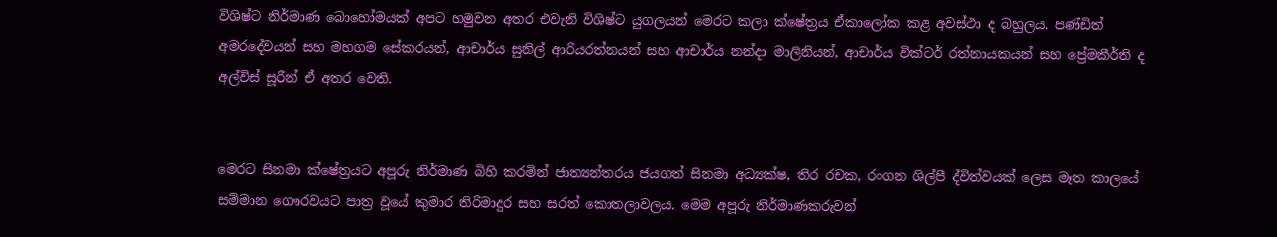විශිෂ්ට නිර්මාණ බොහෝමයක් අපට හමුවන අතර එවැනි විශිෂ්ට යුගලයන් මෙරට කලා ක්ෂේත්‍රය ඒකාලෝක කළ අවස්ථා ද බහුලය. පණ්ඩිත් අමරදේවයන් සහ මහගම සේකරයන්, ආචාර්ය සුනිල් ආරියරත්නයන් සහ ආචාර්ය නන්දා මාලිනියන්, ආචාර්ය වික්ටර් රත්නායකයන් සහ ප්‍රේමකීර්ති ද අල්විස් සූරීන් ඒ අතර වෙති.


මෙරට සිනමා ක්ෂේත්‍රයට අපූරු නිර්මාණ බිහි කරමින් ජාත්‍යන්තරය ජයගත් සිනමා අධ්‍යක්ෂ, තිර රචක, රංගන ශිල්පී ද්විත්වයක් ලෙස මෑත කාලයේ සම්මාන ගෞරවයට පාත්‍ර වූයේ කුමාර තිරිමාදුර සහ සරත් කොතලාවලය. මෙම අපූරු නිර්මාණකරුවන්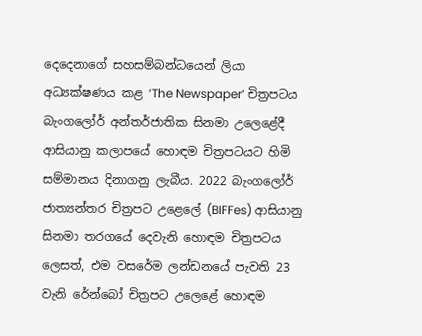දෙදෙනාගේ සහසම්බන්ධයෙන් ලියා අධ්‍යක්ෂණය කළ ‘The Newspaper’ චිත්‍රපටය බැංගලෝර් අන්තර්ජාතික සිනමා උලෙළේදී ආසියානු කලාපයේ හොඳම චිත්‍රපටයට හිමි සම්මානය දිනාගනු ලැබීය. 2022 බැංගලෝර් ජාත්‍යන්තර චිත්‍රපට උළෙලේ (BIFFes) ආසියානු සිනමා තරගයේ දෙවැනි හොඳම චිත්‍රපටය ලෙසත්, එම වසරේම ලන්ඩනයේ පැවති 23 වැනි රේන්බෝ චිත්‍රපට උලෙළේ හොඳම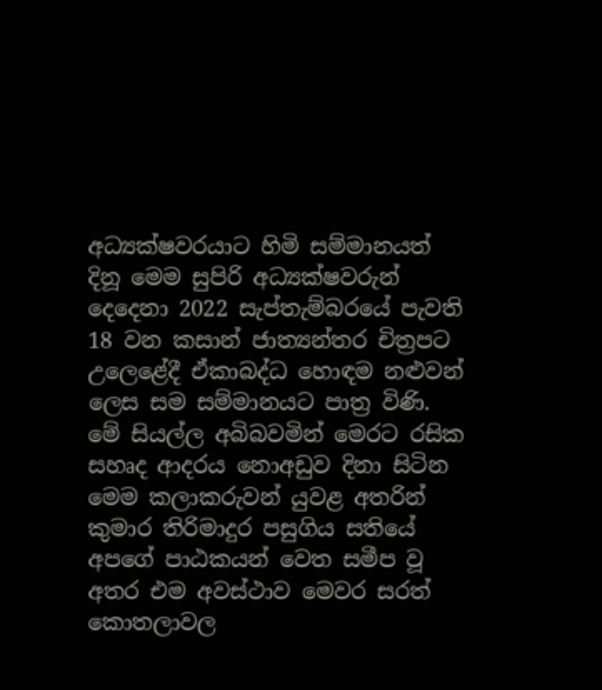අධ්‍යක්ෂවරයාට හිමි සම්මානයත් දිනූ මෙම සුපිරි අධ්‍යක්ෂවරුන් දෙදෙනා 2022 සැප්තැම්බරයේ පැවති 18 වන කසාන් ජාත්‍යන්තර චිත්‍රපට උලෙළේදී ඒකාබද්ධ හොඳම නළුවන් ලෙස සම සම්මානයට පාත්‍ර විණි. මේ සියල්ල අබිබවමින් මෙරට රසික සහෘද ආදරය නොඅඩුව දිනා සිටින මෙම කලාකරුවන් යුවළ අතරින් කුමාර තිරිමාදුර පසුගිය සතියේ අපගේ පාඨකයන් වෙත සමීප වූ අතර එම අවස්ථාව මෙවර සරත් කොතලාවල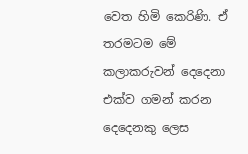වෙත හිමි කෙරිණි. ඒ තරමටම මේ කලාකරුවන් දෙදෙනා එක්ව ගමන් කරන දෙදෙනකු ලෙස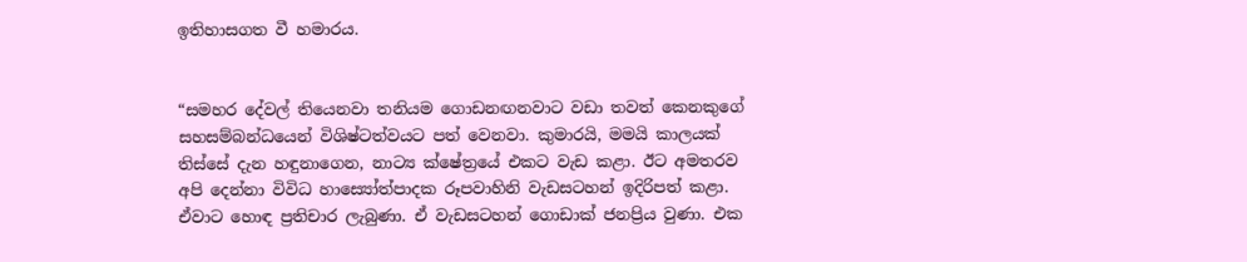ඉතිහාසගත වී හමාරය.


“සමහර දේවල් තියෙනවා තනියම ගොඩනඟනවාට වඩා තවත් කෙනකුගේ සහසම්බන්ධයෙන් විශිෂ්ටත්වයට පත් වෙනවා. කුමාරයි, මමයි කාලයක් තිස්සේ දැන හඳුනාගෙන, නාට්‍ය ක්ෂේත්‍රයේ එකට වැඩ කළා. ඊට අමතරව අපි දෙන්නා විවිධ හාස්‍යෝත්පාදක රූපවාහිනි වැඩසටහන් ඉදිරිපත් කළා. ඒවාට හොඳ ප්‍රතිචාර ලැබුණා. ඒ වැඩසටහන් ගොඩාක් ජනප්‍රිය වුණා. එක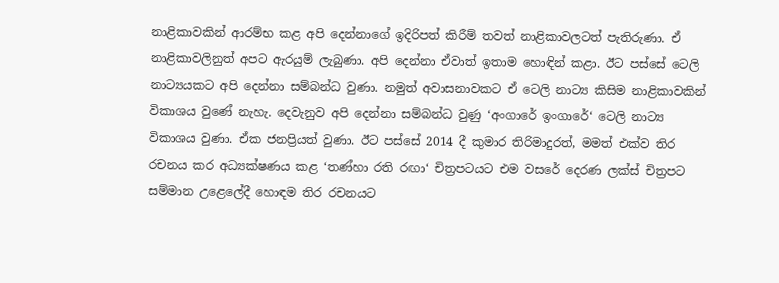නාළිකාවකින් ආරම්භ කළ අපි දෙන්නාගේ ඉදිරිපත් කිරීම් තවත් නාළිකාවලටත් පැතිරුණා. ඒ නාළිකාවලිනුත් අපට ඇරයුම් ලැබුණා. අපි දෙන්නා ඒවාත් ඉතාම හොඳින් කළා. ඊට පස්සේ ටෙලි නාට්‍යයකට අපි දෙන්නා සම්බන්ධ වුණා. නමුත් අවාසනාවකට ඒ ටෙලි නාට්‍ය කිසිම නාළිකාවකින් විකාශය වුණේ නැහැ. දෙවැනුව අපි දෙන්නා සම්බන්ධ වුණු ‘අංගාරේ ඉංගාරේ‘ ටෙලි නාට්‍ය විකාශය වුණා. ඒක ජනප්‍රියත් වුණා. ඊට පස්සේ 2014 දී කුමාර තිරිමාදුරත්, මමත් එක්ව තිර රචනය කර අධ්‍යක්ෂණය කළ ‘තණ්හා රති රඟා‘ චිත්‍රපටයට එම වසරේ දෙරණ ලක්ස් චිත්‍රපට සම්මාන උළෙලේදී හොඳම තිර රචනයට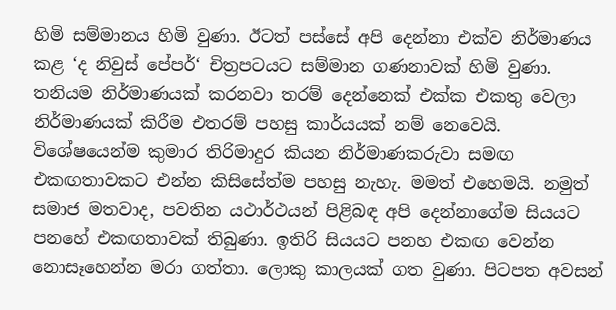හිමි සම්මානය හිමි වුණා. ඊටත් පස්සේ අපි දෙන්නා එක්ව නිර්මාණය කළ ‘ද නිවුස් පේපර්‘ චිත්‍රපටයට සම්මාන ගණනාවක් හිමි වුණා. තනියම නිර්මාණයක් කරනවා තරම් දෙන්නෙක් එක්ක එකතු වෙලා නිර්මාණයක් කිරීම එතරම් පහසු කාර්යයක් නම් නෙවෙයි. විශේෂයෙන්ම කුමාර තිරිමාදුර කියන නිර්මාණකරුවා සමඟ එකඟතාවකට එන්න කිසිසේත්ම පහසු නැහැ. මමත් එහෙමයි. නමුත් සමාජ මතවාද, පවතින යථාර්ථයන් පිළිබඳ අපි දෙන්නාගේම සියයට පනහේ එකඟතාවක් තිබුණා. ඉතිරි සියයට පනහ එකඟ වෙන්න නොසෑහෙන්න මරා ගත්තා. ලොකු කාලයක් ගත වුණා. පිටපත අවසන්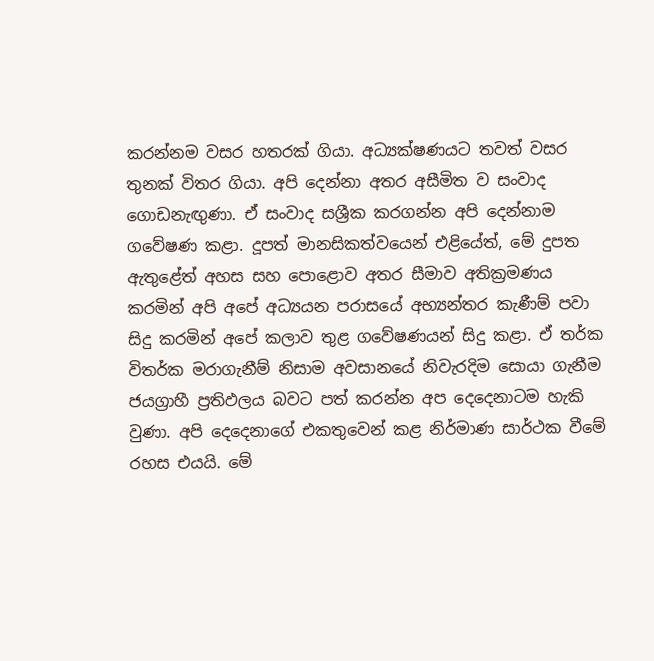කරන්නම වසර හතරක් ගියා. අධ්‍යක්ෂණයට තවත් වසර තුනක් විතර ගියා. අපි දෙන්නා අතර අසීමිත ව සංවාද ගොඩනැඟුණා. ඒ සංවාද සශ්‍රීක කරගන්න අපි දෙන්නාම ගවේෂණ කළා. දූපත් මානසිකත්වයෙන් එළියේත්, මේ දුපත ඇතුළේත් අහස සහ පොළොව අතර සීමාව අතික්‍රමණය කරමින් අපි අපේ අධ්‍යයන පරාසයේ අභ්‍යන්තර කැණීම් පවා සිදු කරමින් අපේ කලාව තුළ ගවේෂණයන් සිදු කළා. ඒ තර්ක විතර්ක මරාගැනීම් නිසාම අවසානයේ නිවැරදිම සොයා ගැනීම ජයග්‍රාහී ප්‍රතිඵලය බවට පත් කරන්න අප දෙදෙනාටම හැකි වුණා. අපි දෙදෙනාගේ එකතුවෙන් කළ නිර්මාණ සාර්ථක වීමේ රහස එයයි. මේ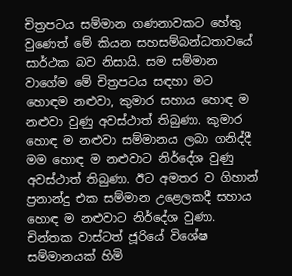චිත්‍රපටය සම්මාන ගණනාවකට හේතු වුණෙත් මේ කියන සහසම්බන්ධතාවයේ සාර්ථක බව නිසායි. සම සම්මාන වාගේම මේ චිත්‍රපටය සඳහා මට හොඳම නළුවා, කුමාර සහාය හොඳ ම නළුවා වුණු අවස්ථාත් තිබුණා. කුමාර හොඳ ම නළුවා සම්මානය ලබා ගනිද්දී මම හොඳ ම නළුවාට නිර්දේශ වුණු අවස්ථාත් තිබුණා. ඊට අමතර ව ගිහාන් ප්‍රනාන්දු එක සම්මාන උළෙලකදී සහාය හොඳ ම නළුවාට නිර්දේශ වුණා. චින්තක වාස්ටත් ජූරියේ විශේෂ සම්මානයක් හිමි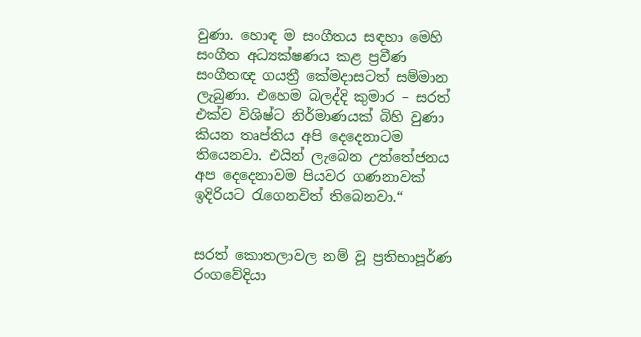වුණා. හොඳ ම සංගීතය සඳහා මෙහි සංගීත අධ්‍යක්ෂණය කළ ප්‍රවීණ සංගීතඥ ගයත්‍රී කේමදාසටත් සම්මාන ලැබුණා. එහෙම බලද්දි කුමාර – සරත් එක්ව විශිෂ්ට නිර්මාණයක් බිහි වුණා කියන තෘප්තිය අපි දෙදෙනාටම තියෙනවා. එයින් ලැබෙන උත්තේජනය අප දෙදෙනාවම පියවර ගණනාවක් ඉදිරියට රැගෙනවිත් තිබෙනවා.“


සරත් කොතලාවල නම් වූ ප්‍රතිභාපූර්ණ රංගවේදියා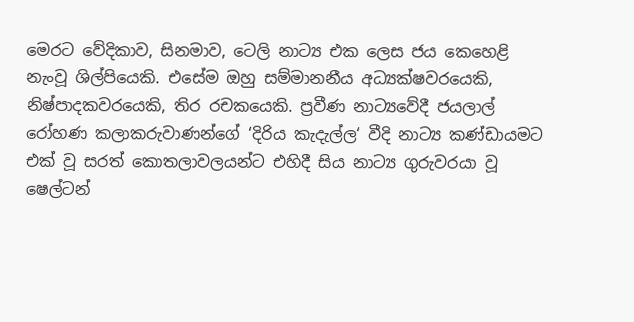මෙරට වේදිකාව, සිනමාව, ටෙලි නාට්‍ය එක ලෙස ජය කෙහෙළි නැංවූ ශිල්පියෙකි. එසේම ඔහු සම්මානනීය අධ්‍යක්ෂවරයෙකි, නිෂ්පාදකවරයෙකි, තිර රචකයෙකි. ප්‍රවීණ නාට්‍යවේදී ජයලාල් රෝහණ කලාකරුවාණන්ගේ ‘දිරිය කැදැල්ල‘ වීදි නාට්‍ය කණ්ඩායමට එක් වූ සරත් කොතලාවලයන්ට එහිදී සිය නාට්‍ය ගුරුවරයා වූ ෂෙල්ටන්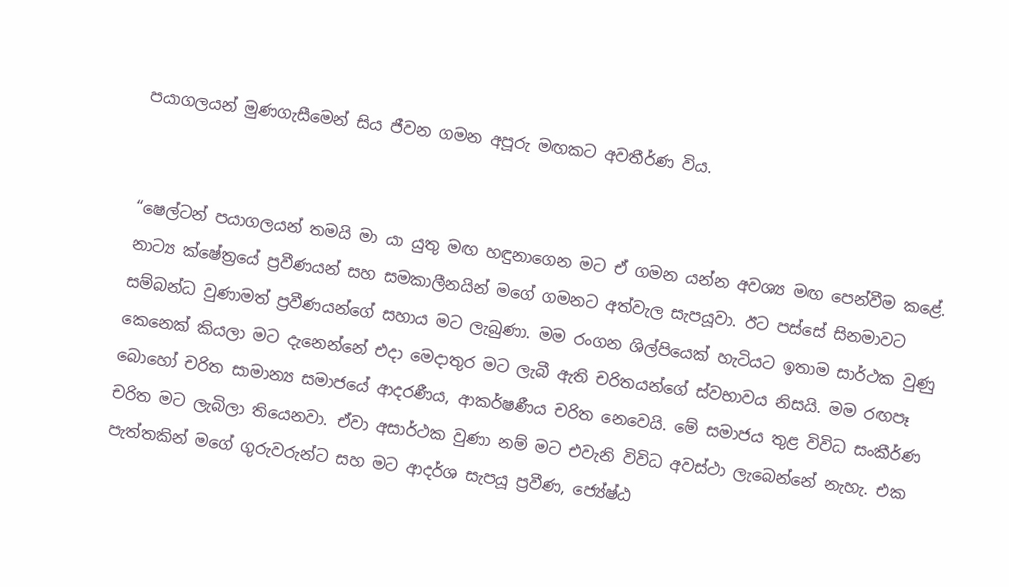පයාගලයන් මුණගැසීමෙන් සිය ජීවන ගමන අපූරු මඟකට අවතීර්ණ විය.


“ෂෙල්ටන් පයාගලයන් තමයි මා යා යුතු මඟ හඳුනාගෙන මට ඒ ගමන යන්න අවශ්‍ය මඟ පෙන්වීම කළේ. නාට්‍ය ක්ෂේත්‍රයේ ප්‍රවීණයන් සහ සමකාලීනයින් මගේ ගමනට අත්වැල සැපයූවා. ඊට පස්සේ සිනමාවට සම්බන්ධ වුණාමත් ප්‍රවීණයන්ගේ සහාය මට ලැබුණා. මම රංගන ශිල්පියෙක් හැටියට ඉතාම සාර්ථක වුණු කෙනෙක් කියලා මට දැනෙන්නේ එදා මෙදාතුර මට ලැබී ඇති චරිතයන්ගේ ස්වභාවය නිසයි. මම රඟපෑ බොහෝ චරිත සාමාන්‍ය සමාජයේ ආදරණීය, ආකර්ෂණීය චරිත නෙවෙයි. මේ සමාජය තුළ විවිධ සංකීර්ණ චරිත මට ලැබිලා තියෙනවා. ඒවා අසාර්ථක වුණා නම් මට එවැනි විවිධ අවස්ථා ලැබෙන්නේ නැහැ. එක පැත්තකින් මගේ ගුරුවරුන්ට සහ මට ආදර්ශ සැපයූ ප්‍රවීණ, ජ්‍යේෂ්ඨ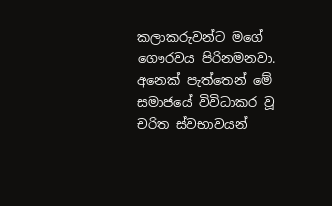කලාකරුවන්ට මගේ ගෞරවය පිරිනමනවා. අනෙක් පැත්තෙන් මේ සමාජයේ විවිධාකර වූ චරිත ස්වභාවයන්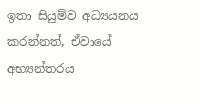ඉතා සියුම්ව අධ්‍යයනය කරන්නත්, ඒවායේ අභ්‍යන්තරය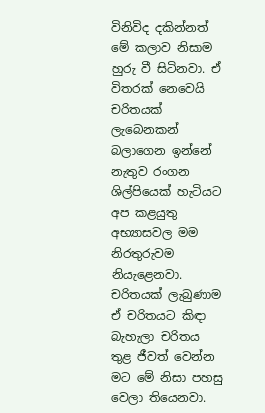විනිවිද දකින්නත් මේ කලාව නිසාම හුරු වී සිටිනවා. ඒ විතරක් නෙවෙයි චරිතයක් ලැබෙනකන් බලාගෙන ඉන්නේ නැතුව රංගන ශිල්පියෙක් හැටියට අප කළයුතු අභ්‍යාසවල මම නිරතුරුවම නියැළෙනවා. චරිතයක් ලැබුණාම ඒ චරිතයට කිඳා බැහැලා චරිතය තුළ ජීවත් වෙන්න මට මේ නිසා පහසු වෙලා තියෙනවා.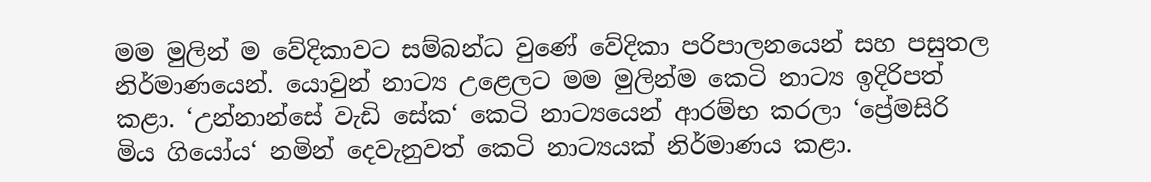මම මුලින් ම වේදිකාවට සම්බන්ධ වුණේ වේදිකා පරිපාලනයෙන් සහ පසුතල නිර්මාණයෙන්. යොවුන් නාට්‍ය උළෙලට මම මුලින්ම කෙටි නාට්‍ය ඉදිරිපත් කළා. ‘උන්නාන්සේ වැඩි සේක‘ කෙටි නාට්‍යයෙන් ආරම්භ කරලා ‘ප්‍රේමසිරි මිය ගියෝය‘ නමින් දෙවැනුවත් කෙටි නාට්‍යයක් නිර්මාණය කළා.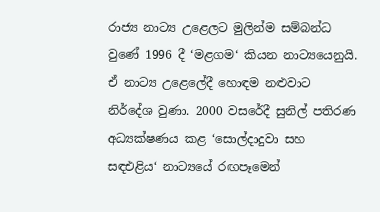රාජ්‍ය නාට්‍ය උළෙලට මුලින්ම සම්බන්ධ වුණේ 1996 දී ‘මළගම‘ කියන නාට්‍යයෙනුයි. ඒ නාට්‍ය උළෙලේදී හොඳම නළුවාට නිර්දේශ වුණා. 2000 වසරේදී සුනිල් පතිරණ අධ්‍යක්ෂණය කළ ‘සොල්දාදුවා සහ සඳඑළිය‘ නාට්‍යයේ රඟපෑමෙන්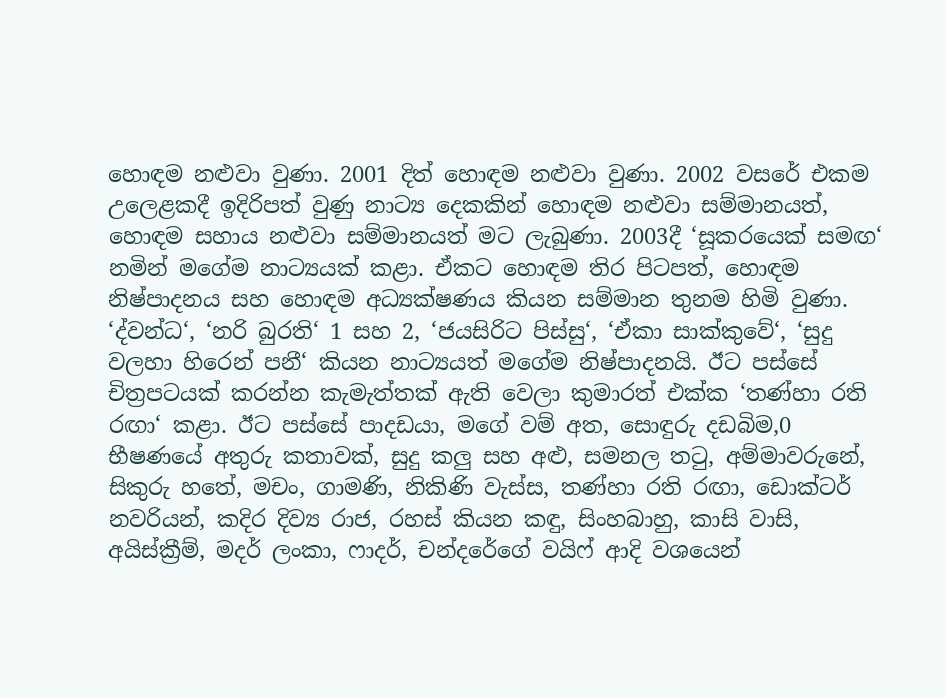හොඳම නළුවා වුණා. 2001 දිත් හොඳම නළුවා වුණා. 2002 වසරේ එකම උලෙළකදී ඉදිරිපත් වුණු නාට්‍ය දෙකකින් හොඳම නළුවා සම්මානයත්, හොඳම සහාය නළුවා සම්මානයත් මට ලැබුණා. 2003දී ‘සූකරයෙක් සමඟ‘ නමින් මගේම නාට්‍යයක් කළා. ඒකට හොඳම තිර පිටපත්, හොඳම නිෂ්පාදනය සහ හොඳම අධ්‍යක්ෂණය කියන සම්මාන තුනම හිමි වුණා. ‘ද්වන්ධ‘, ‘නරි බුරති‘ 1 සහ 2, ‘ජයසිරිට පිස්සු‘, ‘ඒකා සාක්කුවේ‘, ‘සුදු වලහා හිරෙන් පනී‘ කියන නාට්‍යයත් මගේම නිෂ්පාදනයි. ඊට පස්සේ චිත්‍රපටයක් කරන්න කැමැත්තක් ඇති වෙලා කුමාරත් එක්ක ‘තණ්හා රති රඟා‘ කළා. ඊට පස්සේ පාදඩයා, මගේ වම් අත, සොඳුරු දඩබිම,0 භීෂණයේ අතුරු කතාවක්, සුදු කලු සහ අළු, සමනල තටු, අම්මාවරුනේ, සිකුරු හතේ, මචං, ගාමණි, නිකිණි වැස්ස, තණ්හා රති රඟා, ඩොක්ටර් නවරියන්, කදිර දිව්‍ය රාජ, රහස් කියන කඳු, සිංහබාහු, කාසි වාසි, අයිස්ක්‍රීම්, මදර් ලංකා, ෆාදර්, චන්දරේගේ වයිෆ් ආදි වශයෙන්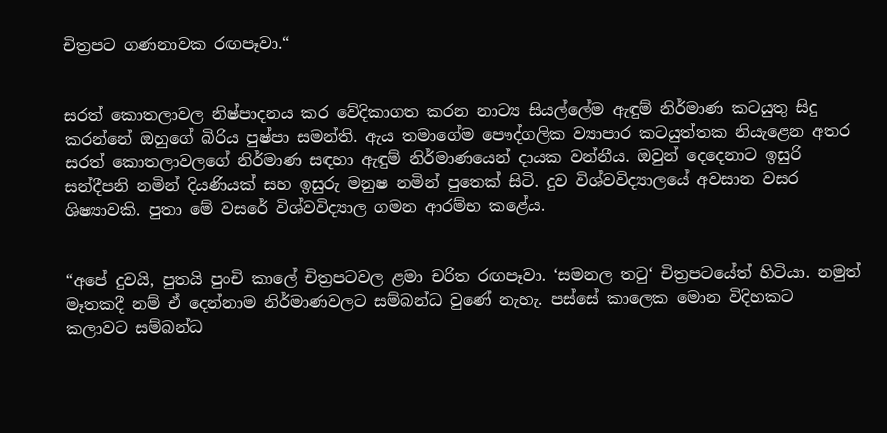චිත්‍රපට ගණනාවක රඟපෑවා.“


සරත් කොතලාවල නිෂ්පාදනය කර වේදිකාගත කරන නාට්‍ය සියල්ලේම ඇඳුම් නිර්මාණ කටයුතු සිදු කරන්නේ ඔහුගේ බිරිය පුෂ්පා සමන්ති. ඇය තමාගේම පෞද්ගලික ව්‍යාපාර කටයුත්තක නියැළෙන අතර සරත් කොතලාවලගේ නිර්මාණ සඳහා ඇඳුම් නිර්මාණයෙන් දායක වන්නීය. ඔවුන් දෙදෙනාට ඉසුරි සන්දීපනි නමින් දියණියක් සහ ඉසුරු මනුෂ නමින් පුතෙක් සිටි. දුව විශ්වවිද්‍යාලයේ අවසාන වසර ශිෂ්‍යාවකි. පුතා මේ වසරේ විශ්වවිද්‍යාල ගමන ආරම්භ කළේය.


“අපේ දුවයි, පුතයි පුංචි කාලේ චිත්‍රපටවල ළමා චරිත රඟපෑවා. ‘සමනල තටු‘ චිත්‍රපටයේත් හිටියා. නමුත් මෑතකදී නම් ඒ දෙන්නාම නිර්මාණවලට සම්බන්ධ වුණේ නැහැ. පස්සේ කාලෙක මොන විදිහකට කලාවට සම්බන්ධ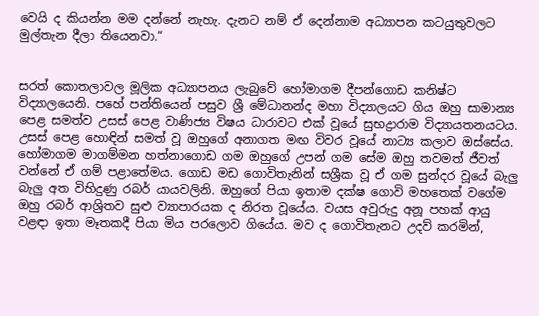වෙයි ද කියන්න මම දන්නේ නැහැ. දැනට නම් ඒ දෙන්නාම අධ්‍යාපන කටයුතුවලට මුල්තැන දීලා තියෙනවා.“


සරත් කොතලාවල මූලික අධ්‍යාපනය ලැබුවේ හෝමාගම දීපන්ගොඩ කනිෂ්ට විද්‍යාලයෙනි. පහේ පන්තියෙන් පසුව ශ්‍රී මේධානන්ද මහා විද්‍යාලයට ගිය ඔහු සාමාන්‍ය පෙළ සමත්ව උසස් පෙළ වාණිජ්‍ය විෂය ධාරාවට එක් වූයේ සුභද්‍රාරාම විද්‍යායතනයටය. උසස් පෙළ හොඳින් සමත් වූ ඔහුගේ අනාගත මඟ විවර වූයේ නාට්‍ය කලාව ඔස්සේය. හෝමාගම මාගම්මන හත්නාගොඩ ගම ඔහුගේ උපන් ගම සේම ඔහු තවමත් ජීවත් වන්නේ ඒ ගම් පළාතේමය. ගොඩ මඩ ගොවිතැනින් සශ්‍රීක වූ ඒ ගම සුන්දර වූයේ බැලු බැලු අත විහිදුණු රබර් යායවලිනි. ඔහුගේ පියා ඉතාම දක්ෂ ගොවි මහතෙක් වගේම ඔහු රබර් ආශ්‍රිතව සුළු ව්‍යාපාරයක ද නිරත වූයේය. වයස අවුරුදු අනූ පහක් ආයු වළඳා ඉතා මෑතකදී පියා මිය පරලොව ගියේය. මව ද ගොවිතැනට උදව් කරමින්,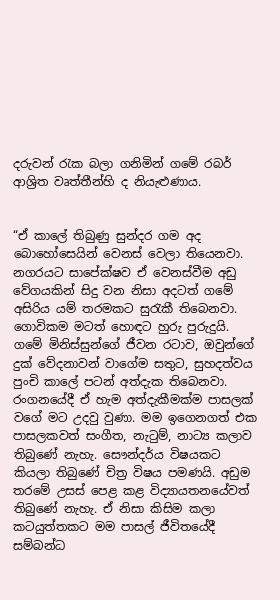දරුවන් රැක බලා ගනිමින් ගමේ රබර් ආශ්‍රිත වෘත්තීන්හි ද නියැළුණාය.


“ඒ කාලේ තිබුණු සුන්දර ගම අද බොහෝසෙයින් වෙනස් වෙලා තියෙනවා. නගරයට සාපේක්ෂව ඒ වෙනස්වීම අඩු වේගයකින් සිදු වන නිසා අදටත් ගමේ අසිරිය යම් තරමකට සුරැකී තිබෙනවා. ගොවිකම මටත් හොඳට හුරු පුරුදුයි. ගමේ මිනිස්සුන්ගේ ජීවන රටාව, ඔවුන්ගේ දුක් වේදනාවන් වාගේම සතුට, සුහදත්වය පුංචි කාලේ පටන් අත්දැක තිබෙනවා. රංගනයේදී ඒ හැම අත්දැකීමක්ම පාසලක් වගේ මට උදවු වුණා. මම ඉගෙනගත් එක පාසලකවත් සංගීත, නැටුම්, නාට්‍ය කලාව තිබුණේ නැහැ. සෞන්දර්ය විෂයකට කියලා තිබුණේ චිත්‍ර විෂය පමණයි. අඩුම තරමේ උසස් පෙළ කළ විද්‍යායතනයේවත් තිබුණේ නැහැ. ඒ නිසා කිසිම කලා කටයුත්තකට මම පාසල් ජීවිතයේදී සම්බන්ධ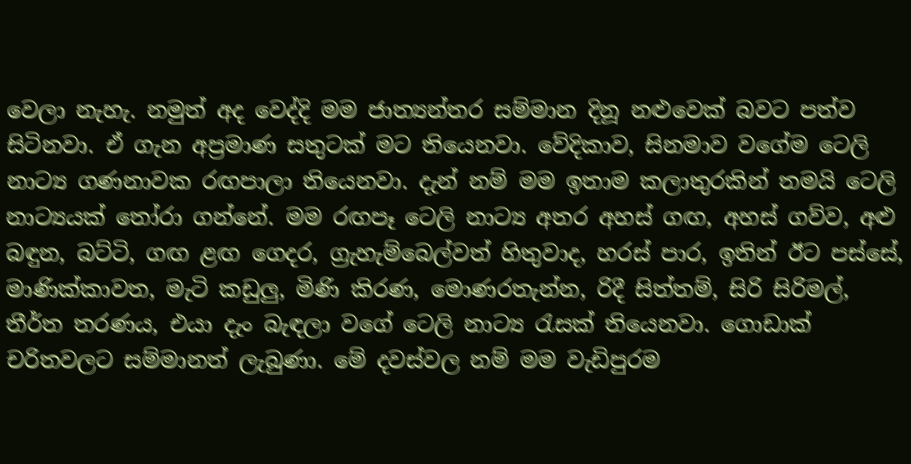වෙලා නැහැ. නමුත් අද වෙද්දි මම ජාත්‍යන්තර සම්මාන දිනූ නළුවෙක් බවට පත්ව සිටිනවා. ඒ ගැන අප්‍රමාණ සතුටක් මට තියෙනවා. වේදිකාව, සිනමාව වගේම ටෙලි නාට්‍ය ගණනාවක රඟපාලා තියෙනවා. දැන් නම් මම ඉතාම කලාතුරකින් තමයි ටෙලි නාට්‍යයක් තෝරා ගන්නේ. මම රඟපෑ ටෙලි නාට්‍ය අතර අහස් ගඟ, අහස් ගව්ව, අළු බඳුන, බට්ටි, ගඟ ළඟ ගෙදර, ග්‍රැහැම්බෙල්වත් හිතුවාද, හරස් පාර, ඉතින් ඊට පස්සේ, මාණික්කාවත, මැටි කඩුලු, මිණි කිරණ, මොණරතැන්න, රිදී සිත්තම්, සිරි සිරිමල්, තීර්ත තරණය, එයා දැං බැඳලා වගේ ටෙලි නාට්‍ය රැසක් තියෙනවා. ගොඩාක් චරිතවලට සම්මානත් ලැබුණා. මේ දවස්වල නම් මම වැඩිපුරම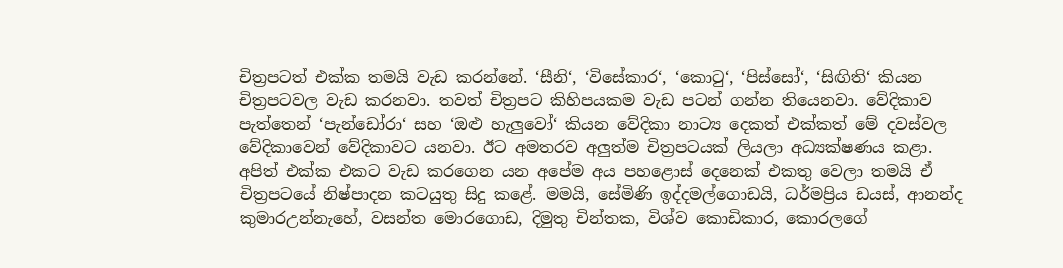චිත්‍රපටත් එක්ක තමයි වැඩ කරන්නේ. ‘සීනි‘, ‘විසේකාර‘, ‘කොටු‘, ‘පිස්සෝ‘, ‘සිඟිති‘ කියන චිත්‍රපටවල වැඩ කරනවා. තවත් චිත්‍රපට කිහිපයකම වැඩ පටන් ගන්න තියෙනවා. වේදිකාව පැත්තෙන් ‘පැන්ඩෝරා‘ සහ ‘ඔළු හැලුවෝ‘ කියන වේදිකා නාට්‍ය දෙකත් එක්කත් මේ දවස්වල වේදිකාවෙන් වේදිකාවට යනවා. ඊට අමතරව අලුත්ම චිත්‍රපටයක් ලියලා අධ්‍යක්ෂණය කළා. අපිත් එක්ක එකට වැඩ කරගෙන යන අපේම අය පහළොස් දෙනෙක් එකතු වෙලා තමයි ඒ චිත්‍රපටයේ නිෂ්පාදන කටයුතු සිදු කළේ. මමයි, සේමිණි ඉද්දමල්ගොඩයි, ධර්මප්‍රිය ඩයස්, ආනන්ද කුමාරඋන්නැහේ, වසන්ත මොරගොඩ, දිමුතු චින්තක, විශ්ව කොඩිකාර, කොරලගේ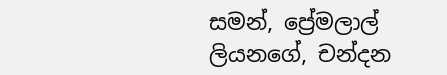සමන්, ප්‍රේමලාල් ලියනගේ, චන්දන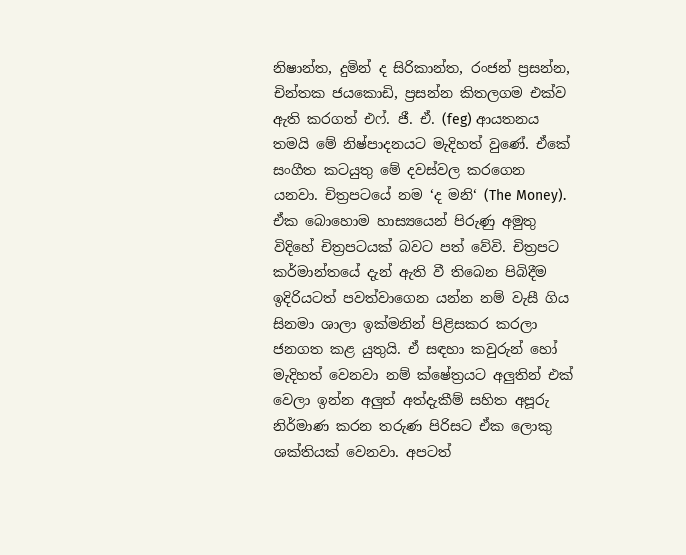නිෂාන්ත, දුමින් ද සිරිකාන්ත, රංජන් ප්‍රසන්න, චින්තක ජයකොඩි, ප්‍රසන්න කිතලගම එක්ව ඇති කරගත් එෆ්. ජී. ඒ. (feg) ආයතනය තමයි මේ නිෂ්පාදනයට මැදිහත් වුණේ. ඒකේ සංගීත කටයුතු මේ දවස්වල කරගෙන යනවා. චිත්‍රපටයේ නම ‘ද මනි‘ (The Money). ඒක බොහොම හාස්‍යයෙන් පිරුණු අමුතු විදිහේ චිත්‍රපටයක් බවට පත් වේවි. චිත්‍රපට කර්මාන්තයේ දැන් ඇති වී තිබෙන පිබිදීම ඉදිරියටත් පවත්වාගෙන යන්න නම් වැසී ගිය සිනමා ශාලා ඉක්මනින් පිළිසකර කරලා ජනගත කළ යුතුයි. ඒ සඳහා කවුරුන් හෝ මැදිහත් වෙනවා නම් ක්ෂේත්‍රයට අලුතින් එක් වෙලා ඉන්න අලුත් අත්දැකීම් සහිත අපූරු නිර්මාණ කරන තරුණ පිරිසට ඒක ලොකු ශක්තියක් වෙනවා. අපටත්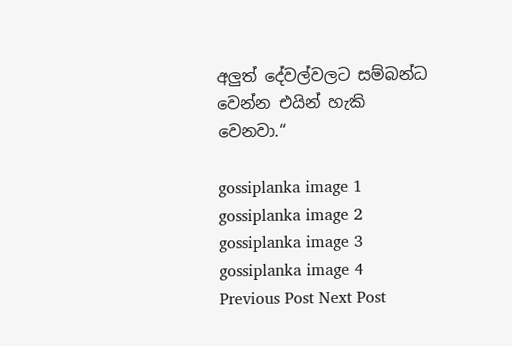අලුත් දේවල්වලට සම්බන්ධ වෙන්න එයින් හැකි වෙනවා.“

gossiplanka image 1
gossiplanka image 2
gossiplanka image 3
gossiplanka image 4
Previous Post Next Post